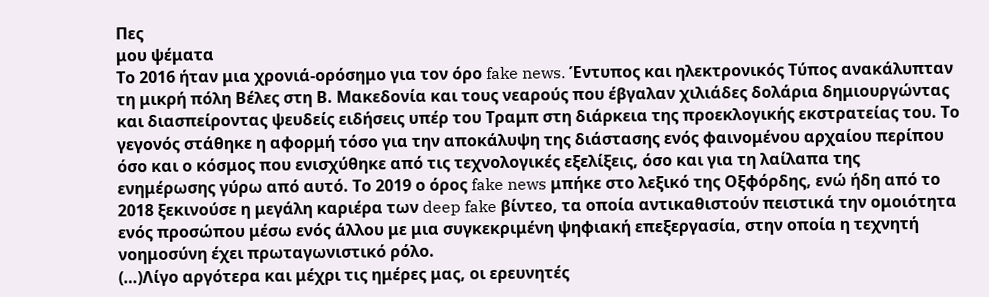Πες
μου ψέματα
Το 2016 ήταν μια χρονιά-ορόσημο για τον όρο fake news. Έντυπος και ηλεκτρονικός Τύπος ανακάλυπταν τη μικρή πόλη Βέλες στη Β. Μακεδονία και τους νεαρούς που έβγαλαν χιλιάδες δολάρια δημιουργώντας και διασπείροντας ψευδείς ειδήσεις υπέρ του Τραμπ στη διάρκεια της προεκλογικής εκστρατείας του. Το γεγονός στάθηκε η αφορμή τόσο για την αποκάλυψη της διάστασης ενός φαινομένου αρχαίου περίπου όσο και ο κόσμος που ενισχύθηκε από τις τεχνολογικές εξελίξεις, όσο και για τη λαίλαπα της ενημέρωσης γύρω από αυτό. Το 2019 ο όρος fake news μπήκε στο λεξικό της Οξφόρδης, ενώ ήδη από το 2018 ξεκινούσε η μεγάλη καριέρα των deep fake βίντεο, τα οποία αντικαθιστούν πειστικά την ομοιότητα ενός προσώπου μέσω ενός άλλου με μια συγκεκριμένη ψηφιακή επεξεργασία, στην οποία η τεχνητή νοημοσύνη έχει πρωταγωνιστικό ρόλο.
(…)Λίγο αργότερα και μέχρι τις ημέρες μας, οι ερευνητές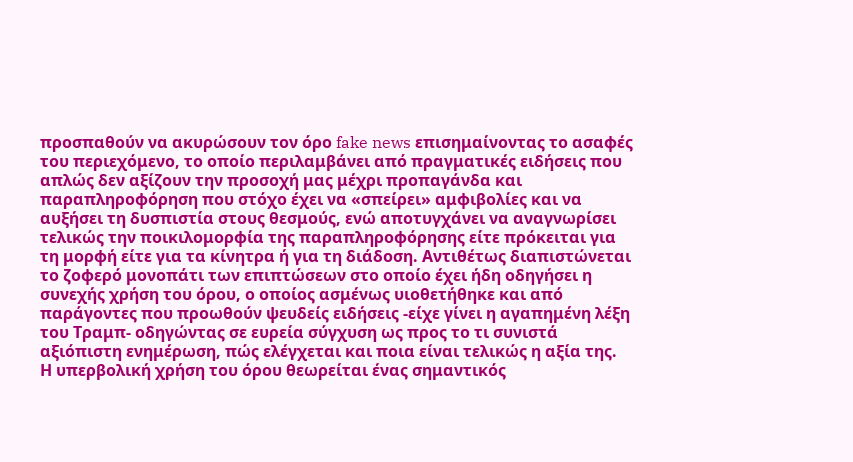προσπαθούν να ακυρώσουν τον όρο fake news επισημαίνοντας το ασαφές του περιεχόμενο, το οποίο περιλαμβάνει από πραγματικές ειδήσεις που απλώς δεν αξίζουν την προσοχή μας μέχρι προπαγάνδα και παραπληροφόρηση που στόχο έχει να «σπείρει» αμφιβολίες και να αυξήσει τη δυσπιστία στους θεσμούς, ενώ αποτυγχάνει να αναγνωρίσει τελικώς την ποικιλομορφία της παραπληροφόρησης είτε πρόκειται για τη μορφή είτε για τα κίνητρα ή για τη διάδοση. Αντιθέτως διαπιστώνεται το ζοφερό μονοπάτι των επιπτώσεων στο οποίο έχει ήδη οδηγήσει η συνεχής χρήση του όρου, ο οποίος ασμένως υιοθετήθηκε και από παράγοντες που προωθούν ψευδείς ειδήσεις -είχε γίνει η αγαπημένη λέξη του Τραμπ- οδηγώντας σε ευρεία σύγχυση ως προς το τι συνιστά αξιόπιστη ενημέρωση, πώς ελέγχεται και ποια είναι τελικώς η αξία της.
Η υπερβολική χρήση του όρου θεωρείται ένας σημαντικός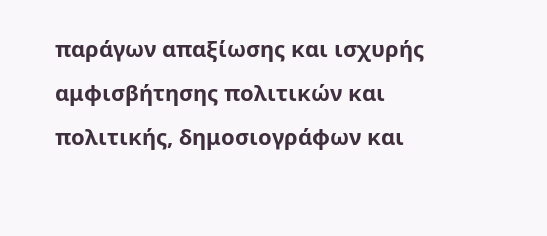παράγων απαξίωσης και ισχυρής αμφισβήτησης πολιτικών και πολιτικής, δημοσιογράφων και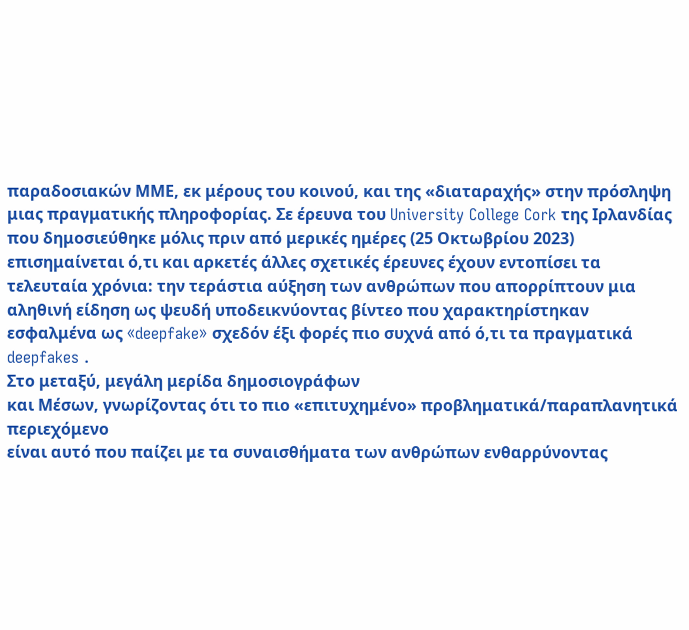παραδοσιακών ΜΜΕ, εκ μέρους του κοινού, και της «διαταραχής» στην πρόσληψη μιας πραγματικής πληροφορίας. Σε έρευνα του University College Cork της Ιρλανδίας που δημοσιεύθηκε μόλις πριν από μερικές ημέρες (25 Οκτωβρίου 2023) επισημαίνεται ό,τι και αρκετές άλλες σχετικές έρευνες έχουν εντοπίσει τα τελευταία χρόνια: την τεράστια αύξηση των ανθρώπων που απορρίπτουν μια αληθινή είδηση ως ψευδή υποδεικνύοντας βίντεο που χαρακτηρίστηκαν εσφαλμένα ως «deepfake» σχεδόν έξι φορές πιο συχνά από ό,τι τα πραγματικά deepfakes .
Στο μεταξύ, μεγάλη μερίδα δημοσιογράφων
και Μέσων, γνωρίζοντας ότι το πιο «επιτυχημένο» προβληματικά/παραπλανητικά περιεχόμενο
είναι αυτό που παίζει με τα συναισθήματα των ανθρώπων ενθαρρύνοντας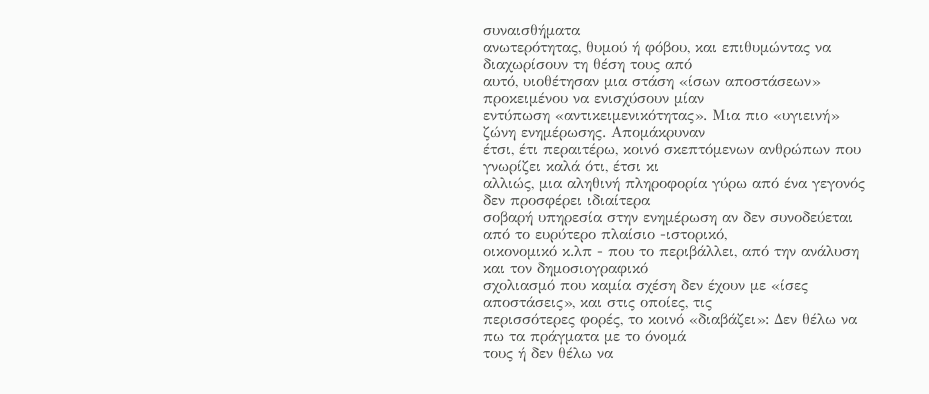συναισθήματα
ανωτερότητας, θυμού ή φόβου, και επιθυμώντας να διαχωρίσουν τη θέση τους από
αυτό, υιοθέτησαν μια στάση «ίσων αποστάσεων» προκειμένου να ενισχύσουν μίαν
εντύπωση «αντικειμενικότητας». Μια πιο «υγιεινή» ζώνη ενημέρωσης. Απομάκρυναν
έτσι, έτι περαιτέρω, κοινό σκεπτόμενων ανθρώπων που γνωρίζει καλά ότι, έτσι κι
αλλιώς, μια αληθινή πληροφορία γύρω από ένα γεγονός δεν προσφέρει ιδιαίτερα
σοβαρή υπηρεσία στην ενημέρωση αν δεν συνοδεύεται από το ευρύτερο πλαίσιο -ιστορικό,
οικονομικό κ.λπ - που το περιβάλλει, από την ανάλυση και τον δημοσιογραφικό
σχολιασμό που καμία σχέση δεν έχουν με «ίσες αποστάσεις», και στις οποίες, τις
περισσότερες φορές, το κοινό «διαβάζει»: Δεν θέλω να πω τα πράγματα με το όνομά
τους ή δεν θέλω να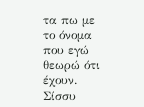τα πω με το όνομα που εγώ θεωρώ ότι έχουν.
Σίσσυ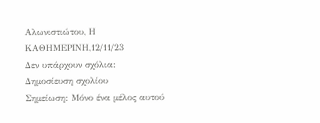Αλωνιστιώτου, Η ΚΑΘΗΜΕΡΙΝΗ,12/11/23
Δεν υπάρχουν σχόλια:
Δημοσίευση σχολίου
Σημείωση: Μόνο ένα μέλος αυτού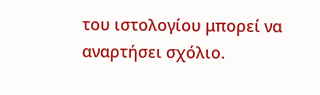του ιστολογίου μπορεί να αναρτήσει σχόλιο.